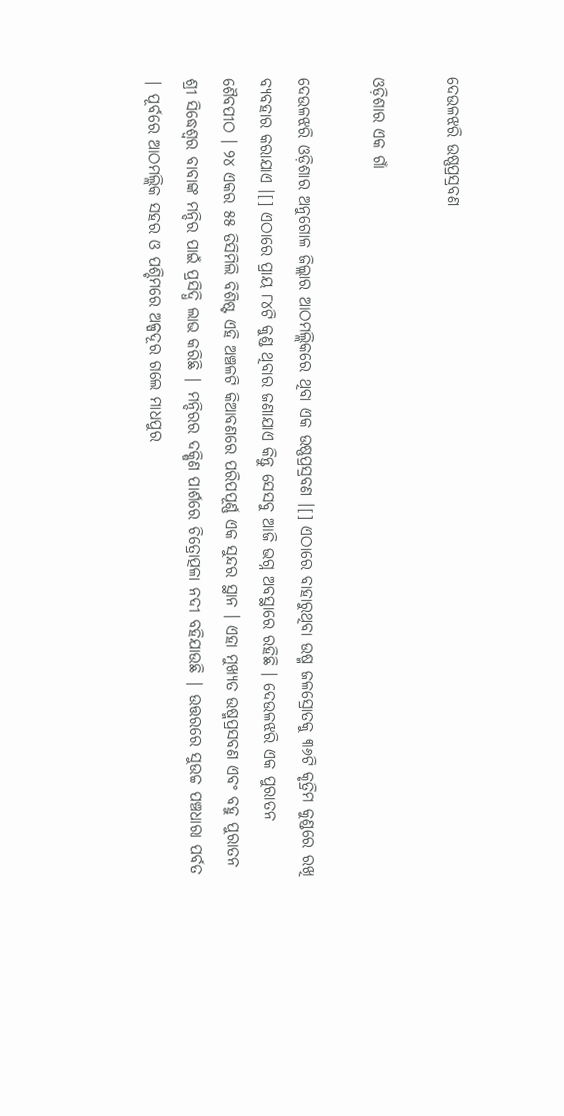ଦେଉଳଝରି ଉଷ୍ଣପ୍ରସ୍ରବଣ

ଓଡ଼ିଶାର ଏକ ଗାଁ

ଦେଉଳଝରି ଓଡ଼ିଶାର ଅନୁଗୋଳ ଜିଲ୍ଲାର ଆଠମଲ୍ଲିକରେ ଥିବା ଏକ ଉଷ୍ଣପ୍ରସ୍ରବଣ ।[] ଏଠାରେ ବାହାରୁଥିବା ଉଷ୍ମ ଜଳସ୍ରୋତକୁ ୩୬ଟି କୃତ୍ରିମ କୁଣ୍ଡରେ ରଖି ବ୍ୟବହାର କରାଯାଏ ।[] ଏଠାରେ ପ୍ରାୟ ୮୪ଟି କୁଣ୍ଡ ଥିବାର ଜଣାଯାଏ କିନ୍ତୁ ସେସବୁ ଆଜି ଭଗ୍ନ ଅବସ୍ଥାରେ ରହିଛି । ଦେଉଳଝରି ଏକ ପୁରାତନ ଶୈବପୀଠ । ୨୪ ଏକର ୫୫ ଡିସିମିଲି ବିଶିଷ୍ଟ ଏହି ଅଞ୍ଚଳଟି କିଆବଣରେ ପରିପପୂର୍ଣ୍ଣ ଏକ ସୁନ୍ଦର ସ୍ଥାନ । ଏହା ମୁଖ୍ୟତ ଉଷ୍ମପ୍ରସବଣ ଏବଂ ବହୁ ପୁରାତନ ଶ୍ରୀ ସିଦ୍ଧେଶ୍ୱର ବାବାଙ୍କ ମନ୍ଦିର ପାଇଁ ପ୍ରସିଦ୍ଧି ଲାଭ କରିଛି | ମନ୍ଦିରର ଦକ୍ଷିଣ ପାର୍ଶରେ ଚିତ୍ରୋତ୍ପଳା ନଦୀ ବହିଯାଉଛି | ଉତ୍ତରରେ ସୁଉଚ୍ଚ ପଞ୍ଚଧାରା ପର୍ବତ | ପୂର୍ବରେ ଆଠମଲ୍ଲିକ ସହର ଓ ପଶ୍ଚିମରେ ଅଳ୍ପଦୂର ଗଲେ ମାଧପୁର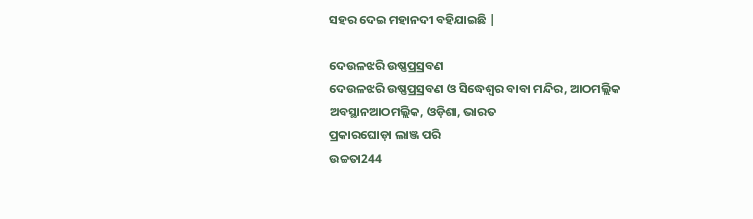ସହର ଦେଇ ମହାନଦୀ ବହିଯାଇଛି |

ଦେଉଳଝରି ଉଷ୍ଣପ୍ରସ୍ରବଣ
ଦେଉଳଝରି ଉଷ୍ଣପ୍ରସ୍ରବଣ ଓ ସିଦ୍ଧେଶ୍ୱର ବାବା ମନ୍ଦିର, ଆଠମଲ୍ଲିକ
ଅବସ୍ଥାନଆଠମଲ୍ଲିକ, ଓଡ଼ିଶା, ଭାରତ
ପ୍ରକାରଘୋଡ଼ା ଲାଞ୍ଜ ପରି
ଉଚ୍ଚତା244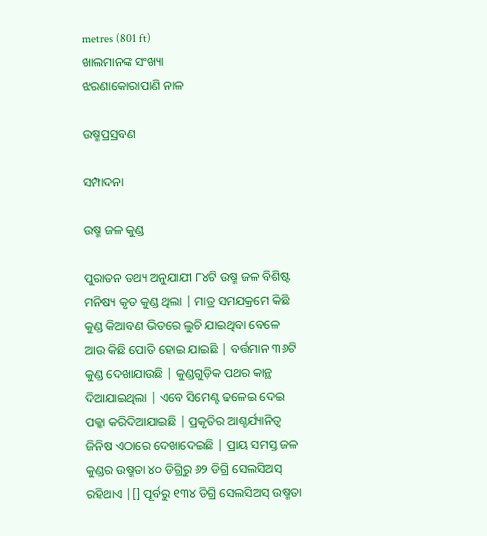metres (801 ft)
ଖାଲମାନଙ୍କ ସଂଖ୍ୟା
ଝରଣାକୋରାପାଣି ନାଳ

ଉଷ୍ମପ୍ରସ୍ରବଣ

ସମ୍ପାଦନା

ଉଷ୍ମ ଜଳ କୁଣ୍ଡ

ପୁରାତନ ତଥ୍ୟ ଅନୁଯାଯୀ ୮୪ଟି ଉଷ୍ମ ଜଳ ବିଶିଷ୍ଟ ମନିଷ୍ୟ କୃତ କୁଣ୍ଡ ଥିଲା | ମାତ୍ର ସମଯକ୍ରମେ କିଛି କୁଣ୍ଡ କିଆବଣ ଭିତରେ ଲୁଚି ଯାଇଥିବା ବେଳେ ଆଉ କିଛି ପୋତି ହୋଇ ଯାଇଛି | ବର୍ତ୍ତମାନ ୩୬ଟି କୁଣ୍ଡ ଦେଖାଯାଉଛି | କୁଣ୍ଡଗୁଡ଼ିକ ପଥର କାନ୍ଥ ଦିଆଯାଇଥିଲା | ଏବେ ସିମେଣ୍ଟ ଢଳେଇ ଦେଇ ପକ୍କା କରିଦିଆଯାଇଛି | ପ୍ରକୃତିର ଆଶ୍ଚର୍ଯ୍ୟାନିତ୍ୱ ଜିନିଷ ଏଠାରେ ଦେଖାଦେଇଛି | ପ୍ରାୟ ସମସ୍ତ ଜଳ କୁଣ୍ଡର ଉଷ୍ମତା ୪୦ ଡିଗ୍ରିରୁ ୬୨ ଡିଗ୍ରି ସେଲସିଅସ୍ ରହିଥାଏ |[] ପୂର୍ବରୁ ୧୩୪ ଡିଗ୍ରି ସେଲସିଅସ୍ ଉଷ୍ମତା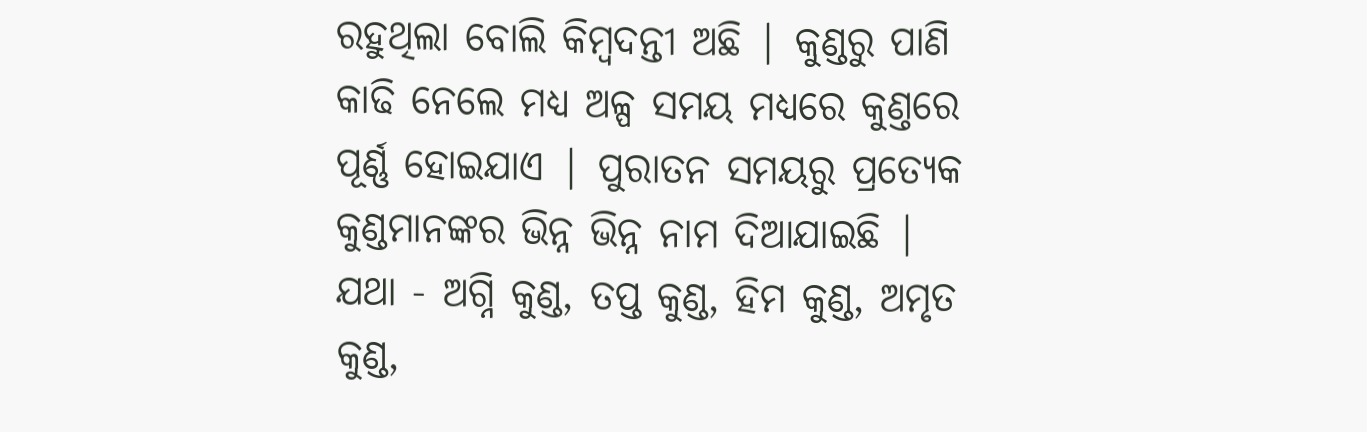ରହୁଥିଲା ବୋଲି କିମ୍ବଦନ୍ତୀ ଅଛି | କୁଣ୍ଡରୁ ପାଣି କାଢି ନେଲେ ମଧ୍ଯ ଅଳ୍ପ ସମୟ ମଧ୍ୟରେ କୁଣ୍ତରେ ପୂର୍ଣ୍ଣ ହୋଇଯାଏ | ପୁରାତନ ସମୟରୁ ପ୍ରତ୍ୟେକ କୁଣ୍ଡମାନଙ୍କର ଭିନ୍ନ ଭିନ୍ନ ନାମ ଦିଆଯାଇଛି | ଯଥା - ଅଗ୍ନି କୁଣ୍ଡ, ତପ୍ତ କୁଣ୍ଡ, ହିମ କୁଣ୍ଡ, ଅମୃତ କୁଣ୍ଡ,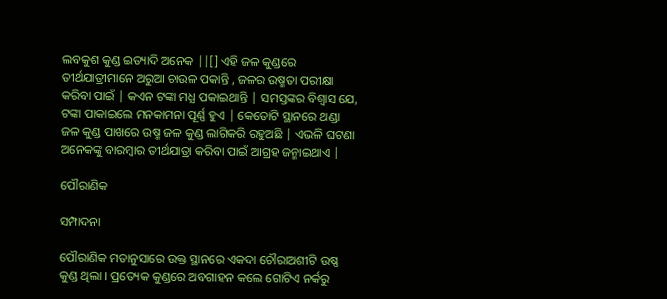ଲବକୁଶ କୁଣ୍ଡ ଇତ୍ୟାଦି ଅନେକ ||[] ଏହି ଜଳ କୁଣ୍ଡରେ ତୀର୍ଥଯାତ୍ରୀମାନେ ଅରୁଆ ଚାଉଳ ପକାନ୍ତି , ଜଳର ଉଷ୍ମତା ପରୀକ୍ଷା କରିବା ପାଇଁ | କଏନ ଟଙ୍କା ମଧ୍ଯ ପକାଇଥାନ୍ତି | ସମସ୍ତଙ୍କର ବିଶ୍ୱାସ ଯେ, ଟଙ୍କା ପାକାଇଲେ ମନକାମନା ପୂର୍ଣ୍ଣ ହୁଏ | କେତୋଟି ସ୍ଥାନରେ ଥଣ୍ଡା ଜଳ କୁଣ୍ଡ ପାଖରେ ଉଷ୍ମ ଜଳ କୁଣ୍ଡ ଲାଗିକରି ରହୁଅଛି | ଏଭଳି ଘଟଣା ଅନେକଙ୍କୁ ବାରମ୍ବାର ତୀର୍ଥଯାତ୍ରା କରିବା ପାଇଁ ଆଗ୍ରହ ଜନ୍ମାଇଥାଏ |

ପୌରାଣିକ

ସମ୍ପାଦନା

ପୌରାଣିକ ମତାନୁସାରେ ଉକ୍ତ ସ୍ଥାନରେ ଏକଦା ଚୌରାଅଶୀଟି ଉଷ୍ଣ କୁଣ୍ଡ ଥିଲା । ପ୍ରତ୍ୟେକ କୁଣ୍ଡରେ ଅବଗାହନ କଲେ ଗୋଟିଏ ନର୍କରୁ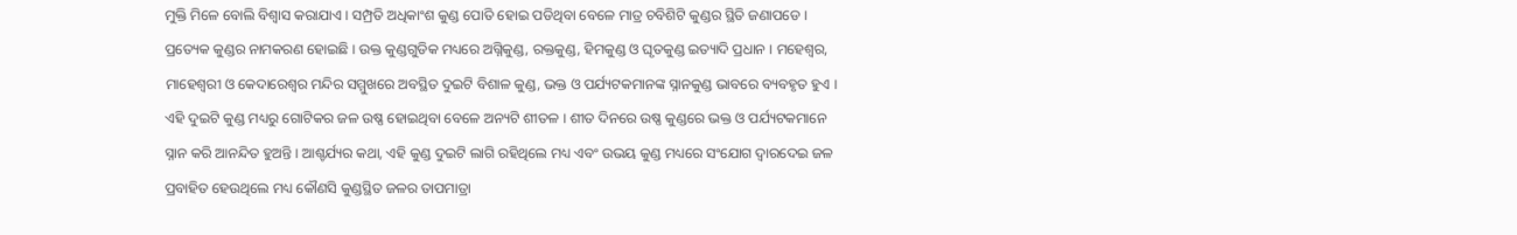ମୁକ୍ତି ମିଳେ ବୋଲି ବିଶ୍ୱାସ କରାଯାଏ । ସମ୍ପ୍ରତି ଅଧିକାଂଶ କୁଣ୍ଡ ପୋତି ହୋଇ ପଡିଥିବା ବେଳେ ମାତ୍ର ଚବିଶିଟି କୁଣ୍ଡର ସ୍ଥିତି ଜଣାପଡେ । ପ୍ରତ୍ୟେକ କୁଣ୍ଡର ନାମକରଣ ହୋଇଛି । ଉକ୍ତ କୁଣ୍ଡଗୁଡିକ ମଧ୍ୟରେ ଅଗ୍ନିକୁଣ୍ଡ, ରକ୍ତକୁଣ୍ଡ, ହିମକୁଣ୍ଡ ଓ ଘୃତକୁଣ୍ଡ ଇତ୍ୟାଦି ପ୍ରଧାନ । ମହେଶ୍ୱର, ମାହେଶ୍ୱରୀ ଓ କେଦାରେଶ୍ୱର ମନ୍ଦିର ସମ୍ମୁଖରେ ଅବସ୍ଥିତ ଦୁଇଟି ବିଶାଳ କୁଣ୍ଡ, ଭକ୍ତ ଓ ପର୍ଯ୍ୟଟକମାନଙ୍କ ସ୍ନାନକୁଣ୍ଡ ଭାବରେ ବ୍ୟବହୃତ ହୁଏ । ଏହି ଦୁଇଟି କୁଣ୍ଡ ମଧ୍ୟରୁ ଗୋଟିକର ଜଳ ଉଷ୍ଣ ହୋଇଥିବା ବେଳେ ଅନ୍ୟଟି ଶୀତଳ । ଶୀତ ଦିନରେ ଉଷ୍ଣ କୁଣ୍ଡରେ ଭକ୍ତ ଓ ପର୍ଯ୍ୟଟକମାନେ ସ୍ନାନ କରି ଆନନ୍ଦିତ ହୁଅନ୍ତି । ଆଶ୍ଚର୍ଯ୍ୟର କଥା, ଏହି କୁଣ୍ଡ ଦୁଇଟି ଲାଗି ରହିଥିଲେ ମଧ୍ୟ ଏବଂ ଉଭୟ କୁଣ୍ଡ ମଧ୍ୟରେ ସଂଯୋଗ ଦ୍ୱାରଦେଇ ଜଳ ପ୍ରବାହିତ ହେଉଥିଲେ ମଧ୍ୟ କୌଣସି କୁଣ୍ଡସ୍ଥିତ ଜଳର ତାପମାତ୍ରା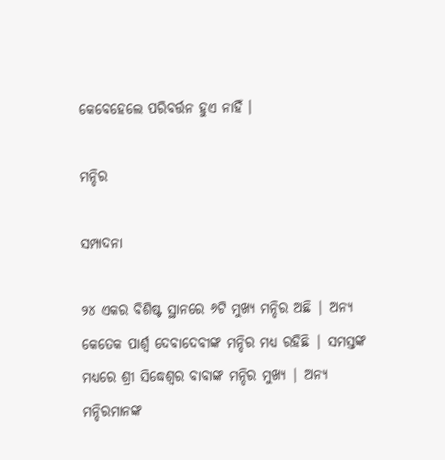କେବେହେଲେ ପରିବର୍ତ୍ତନ ହୁଏ ନାହିଁ ।

ମନ୍ଦିର

ସମ୍ପାଦନା

୨୪ ଏକର ବିଶିଷ୍ଟ ସ୍ଥାନରେ ୬ଟି ମୁଖ୍ୟ ମନ୍ଦିର ଅଛି | ଅନ୍ଯ କେତେକ ପାର୍ଶ୍ୱ ଦେବାଦେବୀଙ୍କ ମନ୍ଦିର ମଧ୍ଯ ରହିଛି | ସମସ୍ତଙ୍କ ମଧ୍ଯରେ ଶ୍ରୀ ସିଦ୍ଧେଶ୍ୱର ବାବାଙ୍କ ମନ୍ଦିର ମୁଖ୍ୟ | ଅନ୍ଯ ମନ୍ଦିରମାନଙ୍କ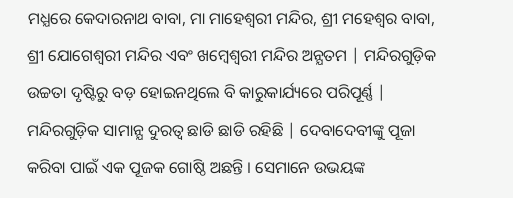ମଧ୍ଯରେ କେଦାରନାଥ ବାବା, ମା ମାହେଶ୍ୱରୀ ମନ୍ଦିର, ଶ୍ରୀ ମହେଶ୍ୱର ବାବା, ଶ୍ରୀ ଯୋଗେଶ୍ୱରୀ ମନ୍ଦିର ଏବଂ ଖମ୍ବେଶ୍ୱରୀ ମନ୍ଦିର ଅନ୍ଯତମ | ମନ୍ଦିରଗୁଡ଼ିକ ଉଚ୍ଚତା ଦୃଷ୍ଟିରୁ ବଡ଼ ହୋଇନଥିଲେ ବି କାରୁକାର୍ଯ୍ୟରେ ପରିପୂର୍ଣ୍ଣ | ମନ୍ଦିରଗୁଡ଼ିକ ସାମାନ୍ଯ ଦୁରତ୍ୱ ଛାଡି ଛାଡି ରହିଛି | ଦେବାଦେବୀଙ୍କୁ ପୂଜା କରିବା ପାଇଁ ଏକ ପୂଜକ ଗୋଷ୍ଠି ଅଛନ୍ତି । ସେମାନେ ଉଭୟଙ୍କ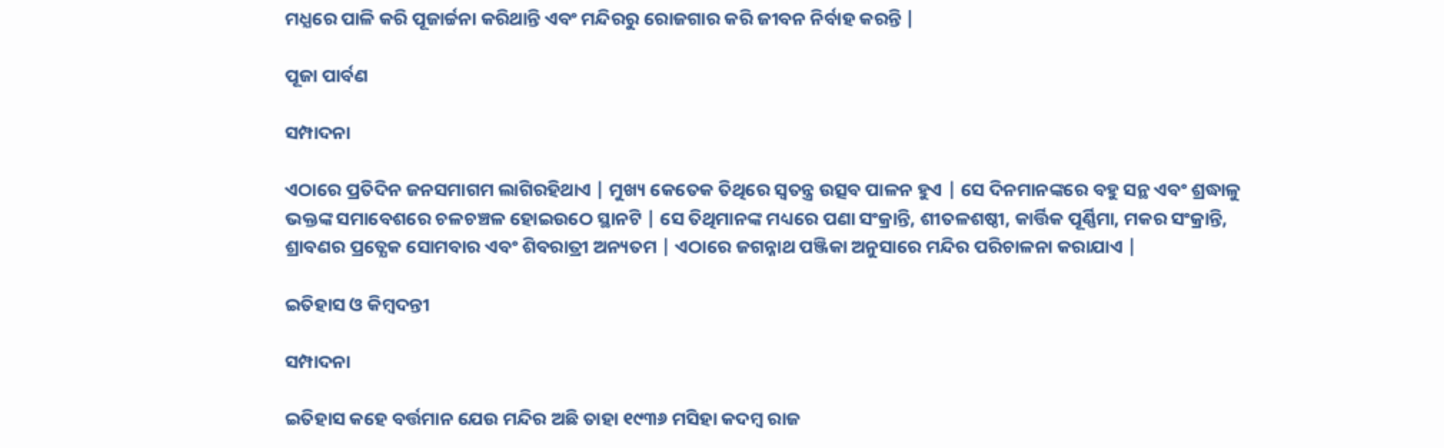ମଧ୍ଯରେ ପାଳି କରି ପୂଜାର୍ଚ୍ଚନା କରିଥାନ୍ତି ଏବଂ ମନ୍ଦିରରୁ ରୋଜଗାର କରି ଜୀବନ ନିର୍ବାହ କରନ୍ତି |

ପୂଜା ପାର୍ବଣ

ସମ୍ପାଦନା

ଏଠାରେ ପ୍ରତିଦିନ ଜନସମାଗମ ଲାଗିରହିଥାଏ | ମୁଖ୍ୟ କେତେକ ତିଥିରେ ସ୍ୱତନ୍ତ୍ର ଉତ୍ସବ ପାଳନ ହୁଏ | ସେ ଦିନମାନଙ୍କରେ ବହୁ ସନ୍ଥ ଏବଂ ଶ୍ରଦ୍ଧାଳୁ ଭକ୍ତଙ୍କ ସମାବେଶରେ ଚଳଚଞ୍ଚଳ ହୋଇଉଠେ ସ୍ଥାନଟି | ସେ ତିଥିମାନଙ୍କ ମଧ୍ୟରେ ପଣା ସଂକ୍ରାନ୍ତି, ଶୀତଳଶଷ୍ଠୀ, କାର୍ତ୍ତିକ ପୂର୍ଣ୍ଣିମା, ମକର ସଂକ୍ରାନ୍ତି, ଶ୍ରାବଣର ପ୍ରତ୍ଯେକ ସୋମବାର ଏବଂ ଶିବରାତ୍ରୀ ଅନ୍ୟତମ | ଏଠାରେ ଜଗନ୍ନାଥ ପଞ୍ଜିକା ଅନୁସାରେ ମନ୍ଦିର ପରିଚାଳନା କରାଯାଏ |

ଇତିହାସ ଓ କିମ୍ବଦନ୍ତୀ

ସମ୍ପାଦନା

ଇତିହାସ କହେ ବର୍ତ୍ତମାନ ଯେଉ ମନ୍ଦିର ଅଛି ତାହା ୧୯୩୬ ମସିହା କଦମ୍ବ ରାଜ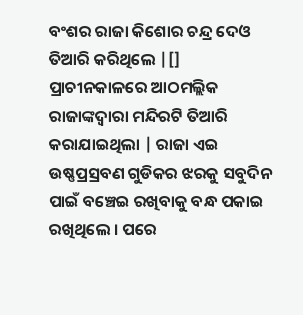ବଂଶର ରାଜା କିଶୋର ଚନ୍ଦ୍ର ଦେଓ ତିଆରି କରିଥିଲେ |[] ପ୍ରାଚୀନକାଳରେ ଆଠମଲ୍ଲିକ ରାଜାଙ୍କଦ୍ୱାରା ମନ୍ଦିରଟି ତିଆରି କରାଯାଇଥିଲା | ରାଜା ଏଇ ଉଷ୍ଣପ୍ରସ୍ରବଣ ଗୁଡିକର ଝରକୁ ସବୁଦିନ ପାଇଁ ବଞ୍ଚେଇ ରଖିବାକୁ ବନ୍ଧ ପକାଇ ରଖିଥିଲେ । ପରେ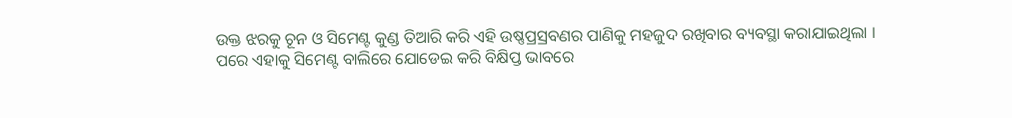ଉକ୍ତ ଝରକୁ ଚୂନ ଓ ସିମେଣ୍ଟ କୁଣ୍ଡ ତିଆରି କରି ଏହି ଉଷ୍ଣପ୍ରସ୍ରବଣର ପାଣିକୁ ମହଜୁଦ ରଖିବାର ବ୍ୟବସ୍ଥା କରାଯାଇଥିଲା । ପରେ ଏହାକୁ ସିମେଣ୍ଟ ବାଲିରେ ଯୋଡେଇ କରି ବିକ୍ଷିପ୍ତ ଭାବରେ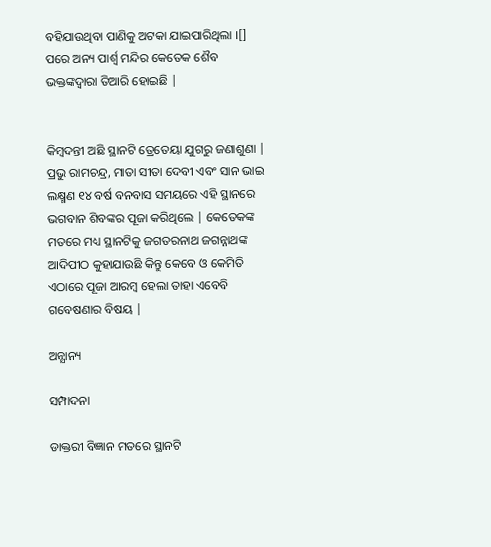ବହିଯାଉଥିବା ପାଣିକୁ ଅଟକା ଯାଇପାରିଥିଲା ।[] ପରେ ଅନ୍ୟ ପାର୍ଶ୍ୱ ମନ୍ଦିର କେତେକ ଶୈବ ଭକ୍ତଙ୍କଦ୍ୱାରା ତିଆରି ହୋଇଛି |


କିମ୍ବଦନ୍ତୀ ଅଛି ସ୍ଥାନଟି ତ୍ରେତେୟା ଯୁଗରୁ ଜଣାଶୁଣା | ପ୍ରଭୁ ରାମଚନ୍ଦ୍ର, ମାତା ସୀତା ଦେବୀ ଏବଂ ସାନ ଭାଇ ଲକ୍ଷ୍ମଣ ୧୪ ବର୍ଷ ବନବାସ ସମୟରେ ଏହି ସ୍ଥାନରେ ଭଗବାନ ଶିବଙ୍କର ପୂଜା କରିଥିଲେ | କେତେକଙ୍କ ମତରେ ମଧ୍ୟ ସ୍ଥାନଟିକୁ ଜଗତରନାଥ ଜଗନ୍ନାଥଙ୍କ ଆଦିପୀଠ କୁହାଯାଉଛି କିନ୍ତୁ କେବେ ଓ କେମିତି ଏଠାରେ ପୂଜା ଆରମ୍ବ ହେଲା ତାହା ଏବେବି ଗବେଷଣାର ବିଷୟ |

ଅନ୍ଯାନ୍ୟ

ସମ୍ପାଦନା

ଡାକ୍ତରୀ ବିଜ୍ଞାନ ମତରେ ସ୍ଥାନଟି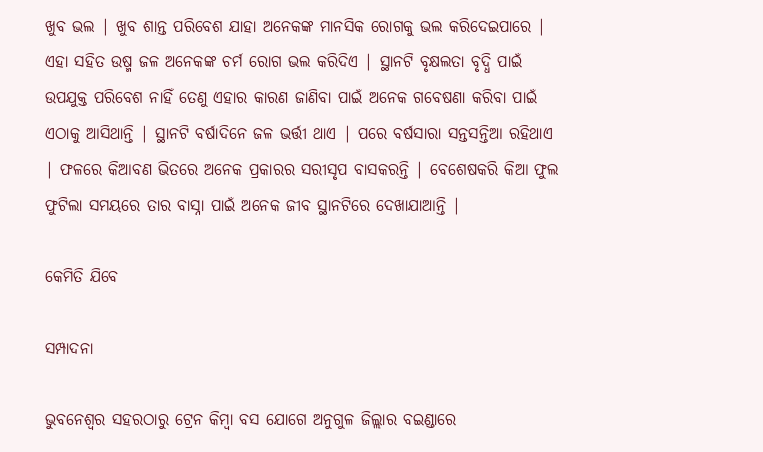ଖୁବ ଭଲ | ଖୁବ ଶାନ୍ତ ପରିବେଶ ଯାହା ଅନେକଙ୍କ ମାନସିକ ରୋଗକୁ ଭଲ କରିଦେଇପାରେ | ଏହା ସହିତ ଉଷ୍ମ ଜଳ ଅନେକଙ୍କ ଚର୍ମ ରୋଗ ଭଲ କରିଦିଏ | ସ୍ଥାନଟି ବୃକ୍ଷଲତା ବୃଦ୍ଧି ପାଇଁ ଉପଯୁକ୍ତ ପରିବେଶ ନାହିଁ ତେଣୁ ଏହାର କାରଣ ଜାଣିବା ପାଇଁ ଅନେକ ଗବେଷଣା କରିବା ପାଇଁ ଏଠାକୁ ଆସିଥାନ୍ତି | ସ୍ଥାନଟି ବର୍ଷାଦିନେ ଜଳ ଭର୍ତ୍ତୀ ଥାଏ | ପରେ ବର୍ଷସାରା ସନ୍ତସନ୍ତିଆ ରହିଥାଏ | ଫଳରେ କିଆବଣ ଭିତରେ ଅନେକ ପ୍ରକାରର ସରୀସୃପ ବାସକରନ୍ତି | ବେଶେଷକରି କିଆ ଫୁଲ ଫୁଟିଲା ସମୟରେ ତାର ବାସ୍ନା ପାଇଁ ଅନେକ ଜୀବ ସ୍ଥାନଟିରେ ଦେଖାଯାଆନ୍ତି |

କେମିତି ଯିବେ

ସମ୍ପାଦନା

ଭୁବନେଶ୍ୱର ସହରଠାରୁ ଟ୍ରେନ କିମ୍ବା ବସ ଯୋଗେ ଅନୁଗୁଳ ଜିଲ୍ଲାର ବଇଣ୍ଡାରେ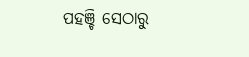ପହଞ୍ଚି ସେଠାରୁ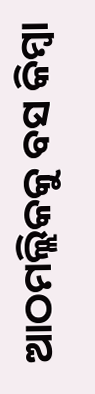ଆଠମଲ୍ଲିକକୁ ବସ କିମ୍ବା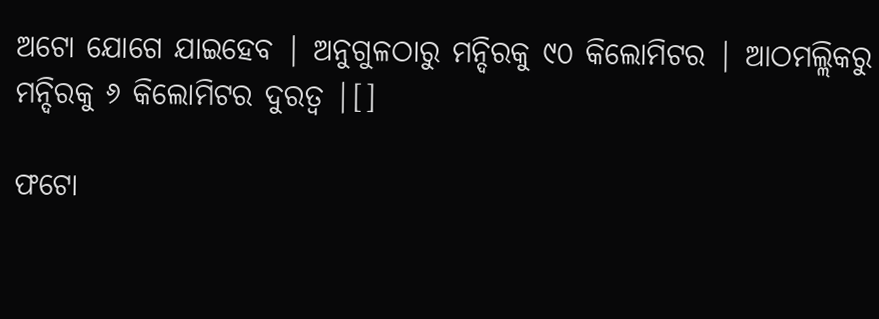ଅଟୋ ଯୋଗେ ଯାଇହେବ | ଅନୁଗୁଳଠାରୁ ମନ୍ଦିରକୁ ୯୦ କିଲୋମିଟର | ଆଠମଲ୍ଲିକରୁ ମନ୍ଦିରକୁ ୬ କିଲୋମିଟର ଦୁରତ୍ୱ |[]

ଫଟୋ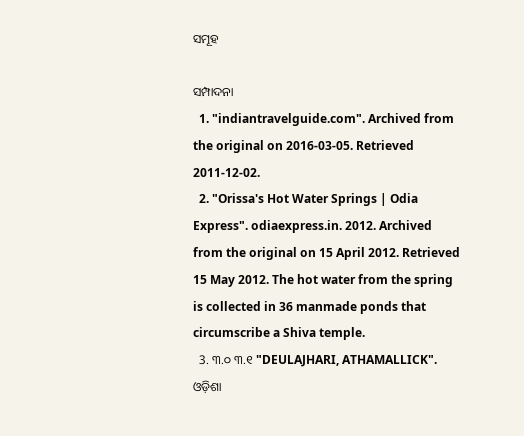ସମୂହ

ସମ୍ପାଦନା
  1. "indiantravelguide.com". Archived from the original on 2016-03-05. Retrieved 2011-12-02.
  2. "Orissa's Hot Water Springs | Odia Express". odiaexpress.in. 2012. Archived from the original on 15 April 2012. Retrieved 15 May 2012. The hot water from the spring is collected in 36 manmade ponds that circumscribe a Shiva temple.
  3. ୩.୦ ୩.୧ "DEULAJHARI, ATHAMALLICK". ଓଡ଼ିଶା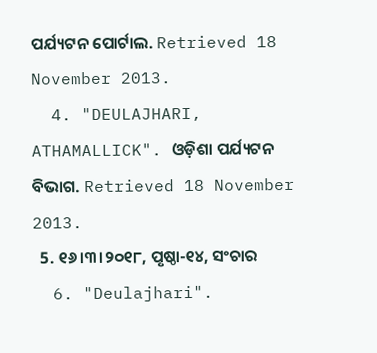ପର୍ଯ୍ୟଟନ ପୋର୍ଟାଲ. Retrieved 18 November 2013.
  4. "DEULAJHARI, ATHAMALLICK". ଓଡ଼ିଶା ପର୍ଯ୍ୟଟନ ବିଭାଗ. Retrieved 18 November 2013.
  5. ୧୬।୩।୨୦୧୮, ପୃଷ୍ଠା-୧୪, ସଂଚାର
  6. "Deulajhari".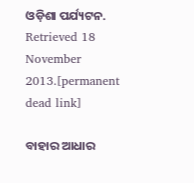ଓଡ଼ିଶା ପର୍ଯ୍ୟଟନ. Retrieved 18 November 2013.[permanent dead link]

ବାହାର ଆଧାର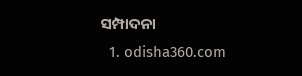ସମ୍ପାଦନା
  1. odisha360.com